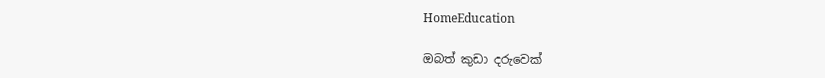HomeEducation

ඔබත් කුඩා දරුවෙක්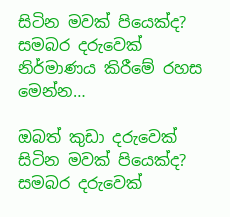සිටින මවක් පියෙක්ද? සමබර දරුවෙක් නිර්මාණය කිරීමේ රහස මෙන්න…

ඔබත් කුඩා දරුවෙක් සිටින මවක් පියෙක්ද? සමබර දරුවෙක්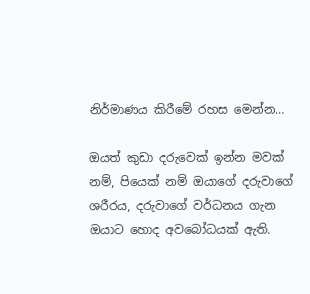නිර්මාණය කිරීමේ රහස මෙන්න…

ඔයත් කුඩා දරුවෙක් ඉන්න මවක් නම්, පියෙක් නම් ඔයාගේ දරුවාගේ ශරීරය, දරුවාගේ වර්ධනය ගැන ඔයාට හොද අවබෝධයක් ඇති.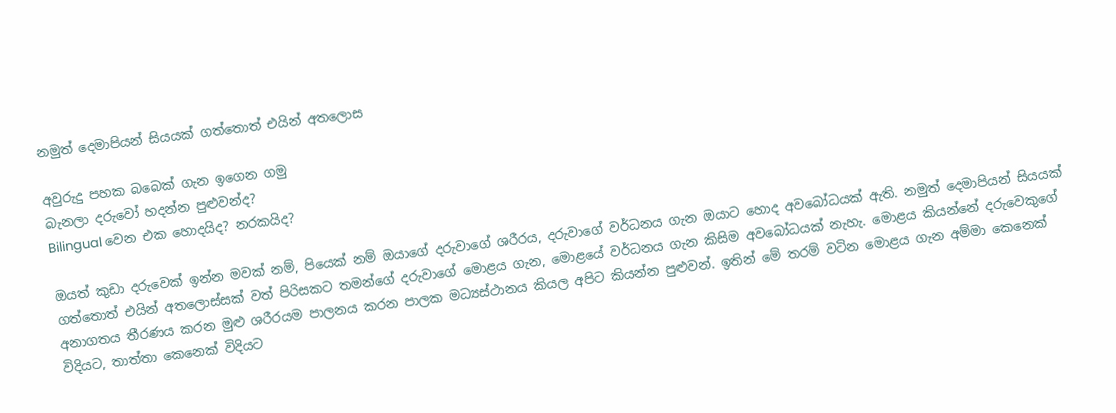නමුත් දෙමාපියන් සියයක් ගත්තොත් එයින් අතලොස

අවුරුදු පහක බබෙක් ගැන ඉගෙන ගමු
බැනලා දරුවෝ හදන්න පුළුවන්ද?
Bilingual වෙන එක හොදයිද? නරකයිද?

ඔයත් කුඩා දරුවෙක් ඉන්න මවක් නම්, පියෙක් නම් ඔයාගේ දරුවාගේ ශරීරය, දරුවාගේ වර්ධනය ගැන ඔයාට හොද අවබෝධයක් ඇති. නමුත් දෙමාපියන් සියයක් ගත්තොත් එයින් අතලොස්සක් වත් පිරිසකට තමන්ගේ දරුවාගේ මොළය ගැන, මොළයේ වර්ධනය ගැන කිසිම අවබෝධයක් නැහැ. මොළය කියන්නේ දරුවෙකුගේ අනාගතය තීරණය කරන මුළු ශරීරයම පාලනය කරන පාලක මධ්‍යස්ථානය කියල අපිට කියන්න පුළුවන්. ඉතින් මේ තරම් වටින මොළය ගැන අම්මා කෙනෙක් විදියට, තාත්තා කෙනෙක් විදියට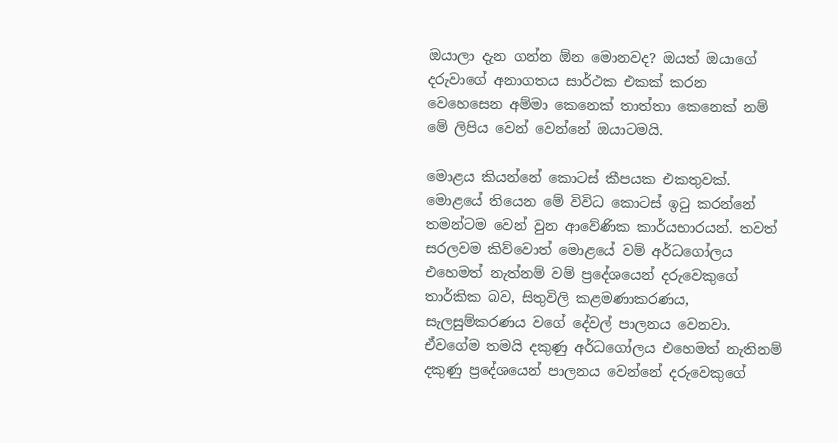ඔයාලා දැන ගන්න ඕන මොනවද? ඔයත් ඔයාගේ දරුවාගේ අනාගතය සාර්ථක එකක් කරන වෙහෙසෙන අම්මා කෙනෙක් තාත්තා කෙනෙක් නම් මේ ලිපිය වෙන් වෙන්නේ ඔයාටමයි.

මොළය කියන්නේ කොටස් කීපයක එකතුවක්. මොළයේ තියෙන මේ විවිධ කොටස් ඉටු කරන්නේ තමන්ටම වෙන් වුන ආවේණික කාර්යභාරයන්. තවත් සරලවම කිව්වොත් මොළයේ වම් අර්ධගෝලය එහෙමත් නැත්නම් වම් ප්‍රදේශයෙන් දරුවෙකුගේ තාර්කික බව, සිතුවිලි කළමණාකරණය, සැලසුම්කරණය වගේ දේවල් පාලනය වෙනවා. ඒවගේම තමයි දකුණු අර්ධගෝලය එහෙමත් නැතිනම් දකුණු ප්‍රදේශයෙන් පාලනය වෙන්නේ දරුවෙකුගේ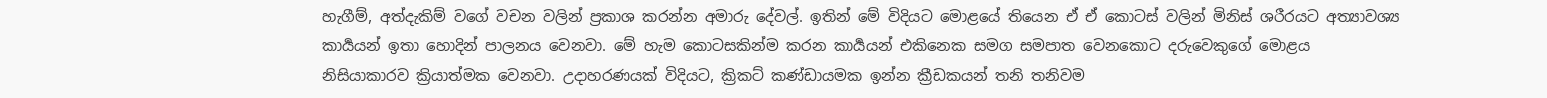හැගීම්, අත්දැකිම් වගේ වචන වලින් ප්‍රකාශ කරන්න අමාරු දේවල්. ඉතින් මේ විදියට මොළයේ තියෙන ඒ ඒ කොටස් වලින් මිනිස් ශරීරයට අත්‍යාවශ්‍ය කාර්‍යයන් ඉතා හොදින් පාලනය වෙනවා. මේ හැම කොටසකින්ම කරන කාර්‍යයන් එකිනෙක සමග සමපාත වෙනකොට දරුවෙකුගේ මොළය නිසියාකාරව ක්‍රියාත්මක වෙනවා. උදාහරණයක් විදියට, ක්‍රිකට් කණ්ඩායමක ඉන්න ක්‍රීඩකයන් තනි තනිවම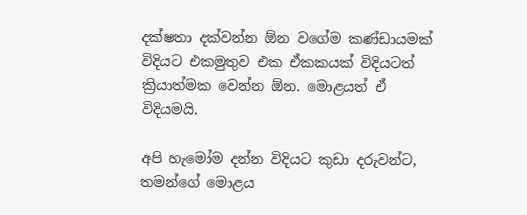දක්ෂතා දක්වන්න ඕන වගේම කණ්ඩායමක් විදියට එකමුතුව එක ඒකකයක් විදියටත් ක්‍රියාත්මක වෙන්න ඕන. මොළයත් ඒ විදියමයි.

අපි හැමෝම දන්න විදියට කුඩා දරුවන්ට, තමන්ගේ මොළය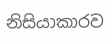නිසියාකාරව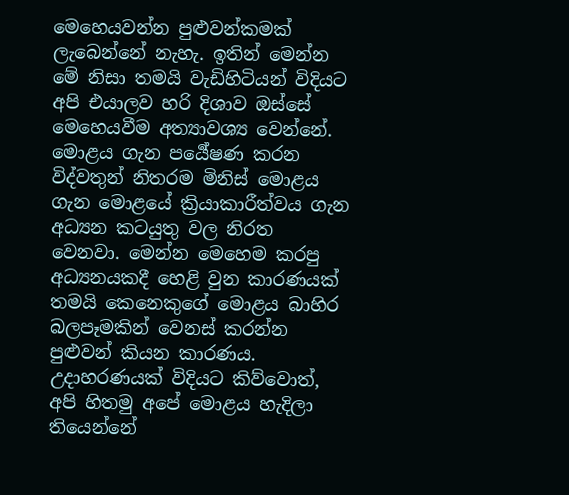මෙහෙයවන්න පුළුවන්කමක් ලැබෙන්නේ නැහැ. ඉතින් මෙන්න මේ නිසා තමයි වැඩිහිටියන් විදියට අපි එයාලව හරි දිශාව ඔස්සේ මෙහෙයවීම අත්‍යාවශ්‍ය වෙන්නේ. මොළය ගැන පර්‍යේෂණ කරන විද්වතුන් නිතරම මිනිස් මොළය ගැන මොළයේ ක්‍රියාකාරීත්වය ගැන අධ්‍යන කටයුතු වල නිරත වෙනවා. මෙන්න මෙහෙම කරපු අධ්‍යනයකදී හෙළි වුන කාරණයක් තමයි කෙනෙකුගේ මොළය බාහිර බලපෑමකින් වෙනස් කරන්න පුළුවන් කියන කාරණය. උදාහරණයක් විදියට කිව්වොත්, අපි හිතමු අපේ මොළය හැදිලා තියෙන්නේ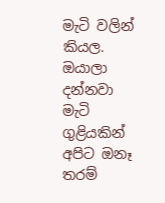මැටි වලින් කියල. ඔයාලා දන්නවා මැටි ගුළියකින් අපිට ඔනෑ තරම්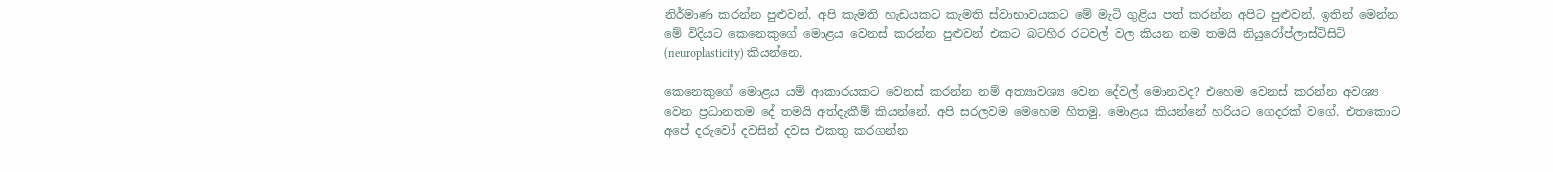නිර්මාණ කරන්න පුළුවන්. අපි කැමති හැඩයකට කැමති ස්වාභාවයකට මේ මැටි ගුළිය පත් කරන්න අපිට පුළුවන්. ඉතින් මෙන්න මේ විදියට කෙනෙකුගේ මොළය වෙනස් කරන්න පුළුවන් එකට බටහිර රටවල් වල කියන නම තමයි නියුරෝප්ලාස්ටිසිටි (neuroplasticity) කියන්නෙ.

කෙනෙකුගේ මොළය යම් ආකාරයකට වෙනස් කරන්න නම් අත්‍යාවශ්‍ය වෙන දේවල් මොනවද? එහෙම වෙනස් කරන්න අවශ්‍ය වෙන ප්‍රධානතම දේ තමයි අත්දැකීම් කියන්නේ. අපි සරලවම මෙහෙම හිතමු. මොළය කියන්නේ හරියට ගෙදරක් වගේ. එතකොට අපේ දරුවෝ දවසින් දවස එකතු කරගන්න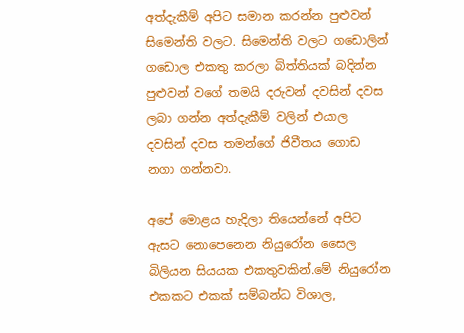අත්දැකීම් අපිට සමාන කරන්න පුළුවන් සිමෙන්ති වලට. සිමෙන්ති වලට ගඩොලින් ගඩොල එකතු කරලා බිත්තියක් බදින්න පුළුවන් වගේ තමයි දරුවන් දවසින් දවස ලබා ගන්න අත්දැකීම් වලින් එයාල දවසින් දවස තමන්ගේ ජිවීතය ගොඩ නගා ගන්නවා.

අපේ මොළය හැදිලා තියෙන්නේ අපිට ඇසට නොපෙනෙන නියුරෝන සෛල බිලියන සියයක එකතුවකින්.මේ නියුරෝන එකකට එකක් සම්බන්ධ විශාල,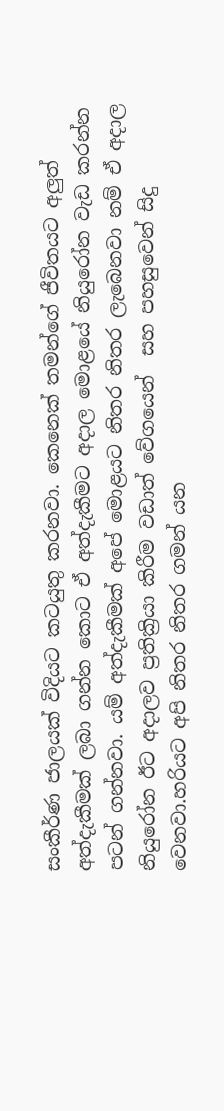සංකීර්ණ ජාලයක් විදියට කටයුතු කරනවා. කෙනෙක් තමන්ගේ ජීවිතයට අලුත් අත්දැකීමක් ලබා ගන්න කොට ඒ අත්දැකීමට අදාල මොළයේ නියුරෝන වැඩ කරන්න පටන් ගන්නවා. යම් අත්දැකීමක් අපේ මොළයට නිතර නිතර ලැබෙනවා නම් ඒ අදාල නියුරෝන ඊට අදාලව ප්‍රතික්‍රියා කිරීම වඩාත් වේගයෙන්  සහ පහසුවෙන් සිදු වෙනවා.හරියට අපි නිතර නිතර ගමන් යන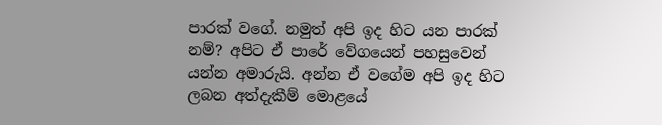පාරක් වගේ. නමුත් අපි ඉද හිට යන පාරක් නම්? අපිට ඒ පාරේ වේගයෙන් පහසුවෙන් යන්න අමාරුයි. අන්න ඒ වගේම අපි ඉද හිට ලබන අත්දැකීම් මොළයේ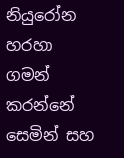නියුරෝන හරහා ගමන් කරන්නේ සෙමින් සහ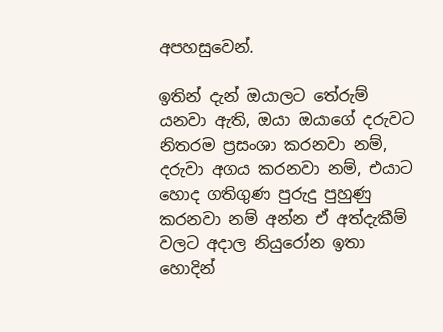අපහසුවෙන්.

ඉතින් දැන් ඔයාලට තේරුම් යනවා ඇති, ඔයා ඔයාගේ දරුවට නිතරම ප්‍රසංශා කරනවා නම්, දරුවා අගය කරනවා නම්, එයාට හොද ගතිගුණ පුරුදු පුහුණු කරනවා නම් අන්න ඒ අත්දැකීම් වලට අදාල නියුරෝන ඉතා හොදින්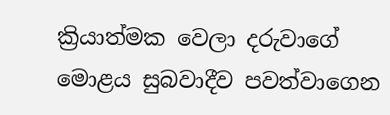ක්‍රියාත්මක වෙලා දරුවාගේ මොළය සුබවාදීව පවත්වාගෙන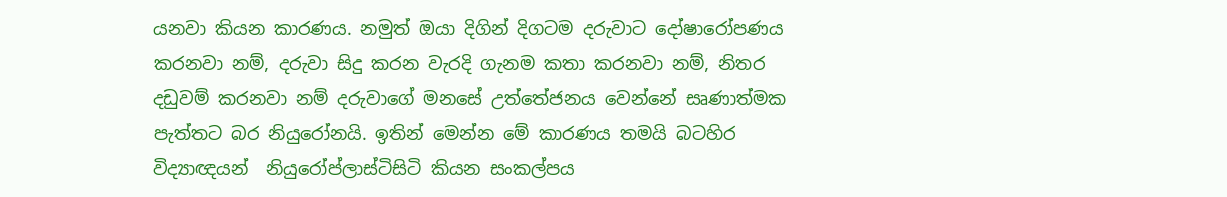යනවා කියන කාරණය. නමුත් ඔයා දිගින් දිගටම දරුවාට දෝෂාරෝපණය කරනවා නම්, දරුවා සිදු කරන වැරදි ගැනම කතා කරනවා නම්, නිතර දඩුවම් කරනවා නම් දරුවාගේ මනසේ උත්තේජනය වෙන්නේ සෘණාත්මක පැත්තට බර නියුරෝනයි. ඉතින් මෙන්න මේ කාරණය තමයි බටහිර විද්‍යාඥයන්  නියුරෝප්ලාස්ටිසිටි කියන සංකල්පය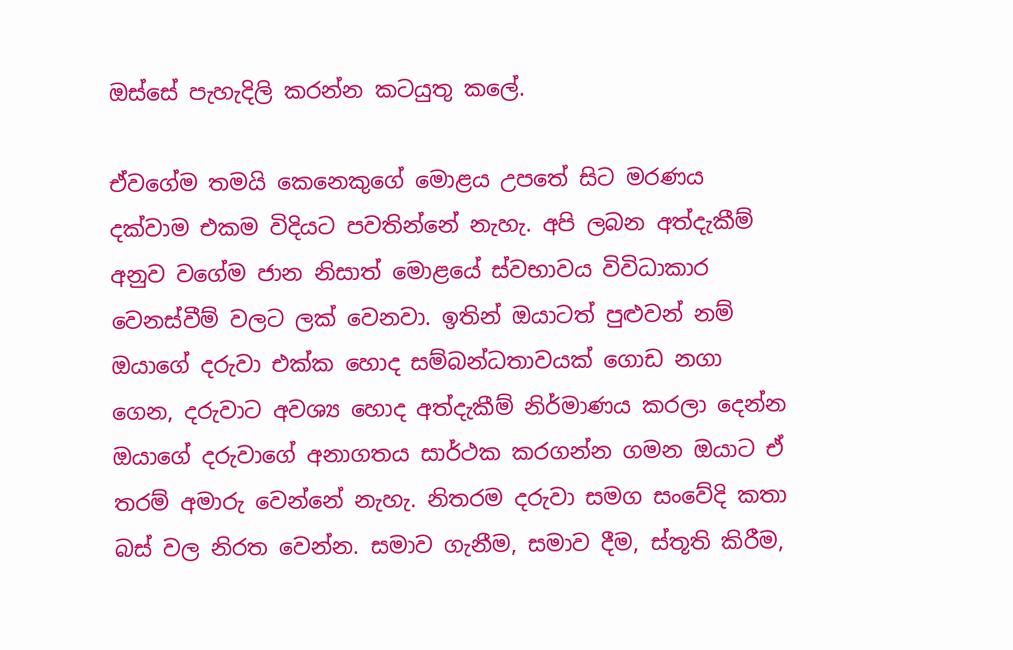ඔස්සේ පැහැදිලි කරන්න කටයුතු කලේ.

ඒවගේම තමයි කෙනෙකුගේ මොළය උපතේ සිට මරණය දක්වාම එකම විදියට පවතින්නේ නැහැ. අපි ලබන අත්දැකීම් අනුව වගේම ජාන නිසාත් මොළයේ ස්වභාවය විවිධාකාර වෙනස්වීම් වලට ලක් වෙනවා. ඉතින් ඔයාටත් පුළුවන් නම් ඔයාගේ දරුවා එක්ක හොද සම්බන්ධතාවයක් ගොඩ නගා ගෙන, දරුවාට අවශ්‍ය හොද අත්දැකීම් නිර්මාණය කරලා දෙන්න ඔයාගේ දරුවාගේ අනාගතය සාර්ථක කරගන්න ගමන ඔයාට ඒ තරම් අමාරු වෙන්නේ නැහැ. නිතරම දරුවා සමග සංවේදි කතා බස් වල නිරත වෙන්න. සමාව ගැනීම, සමාව දීම, ස්තූති කිරීම,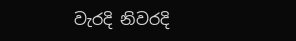වැරදි නිවරදි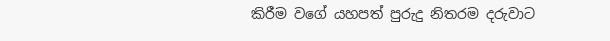කිරීම වගේ යහපත් පුරුදු නිතරම දරුවාට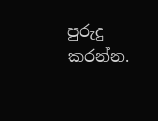පුරුදු කරන්න.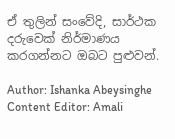ඒ තුලින් සංවේදි, සාර්ථක දරුවෙක් නිර්මාණය කරගන්නට ඔබට පුළුවන්.

Author: Ishanka Abeysinghe
Content Editor: Amali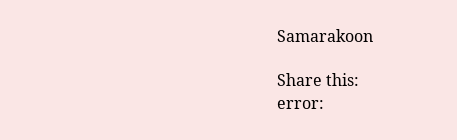Samarakoon

Share this:
error: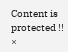Content is protected !!
×